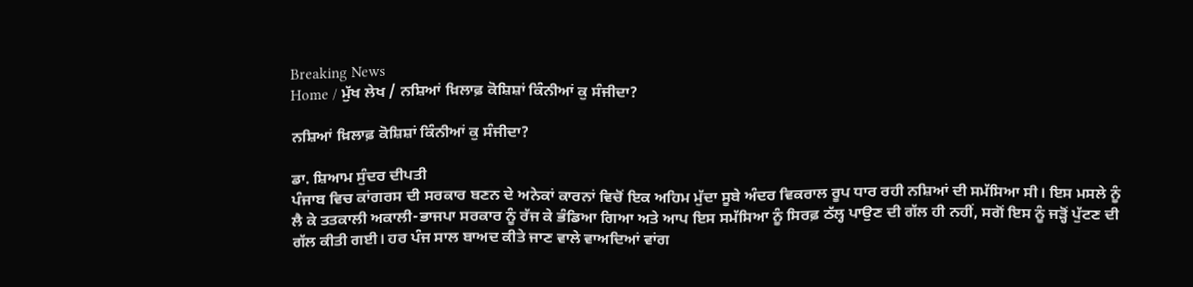Breaking News
Home / ਮੁੱਖ ਲੇਖ / ਨਸ਼ਿਆਂ ਖ਼ਿਲਾਫ਼ ਕੋਸ਼ਿਸ਼ਾਂ ਕਿੰਨੀਆਂ ਕੁ ਸੰਜੀਦਾ?

ਨਸ਼ਿਆਂ ਖ਼ਿਲਾਫ਼ ਕੋਸ਼ਿਸ਼ਾਂ ਕਿੰਨੀਆਂ ਕੁ ਸੰਜੀਦਾ?

ਡਾ. ਸ਼ਿਆਮ ਸੁੰਦਰ ਦੀਪਤੀ
ਪੰਜਾਬ ਵਿਚ ਕਾਂਗਰਸ ਦੀ ਸਰਕਾਰ ਬਣਨ ਦੇ ਅਨੇਕਾਂ ਕਾਰਨਾਂ ਵਿਚੋਂ ਇਕ ਅਹਿਮ ਮੁੱਦਾ ਸੂਬੇ ਅੰਦਰ ਵਿਕਰਾਲ ਰੂਪ ਧਾਰ ਰਹੀ ਨਸ਼ਿਆਂ ਦੀ ਸਮੱਸਿਆ ਸੀ। ਇਸ ਮਸਲੇ ਨੂੰ ਲੈ ਕੇ ਤਤਕਾਲੀ ਅਕਾਲੀ-ਭਾਜਪਾ ਸਰਕਾਰ ਨੂੰ ਰੱਜ ਕੇ ਭੰਡਿਆ ਗਿਆ ਅਤੇ ਆਪ ਇਸ ਸਮੱਸਿਆ ਨੂੰ ਸਿਰਫ਼ ਠੱਲ੍ਹ ਪਾਉਣ ਦੀ ਗੱਲ ਹੀ ਨਹੀਂ, ਸਗੋਂ ਇਸ ਨੂੰ ਜੜ੍ਹੋਂ ਪੁੱਟਣ ਦੀ ਗੱਲ ਕੀਤੀ ਗਈ। ਹਰ ਪੰਜ ਸਾਲ ਬਾਅਦ ਕੀਤੇ ਜਾਣ ਵਾਲੇ ਵਾਅਦਿਆਂ ਵਾਂਗ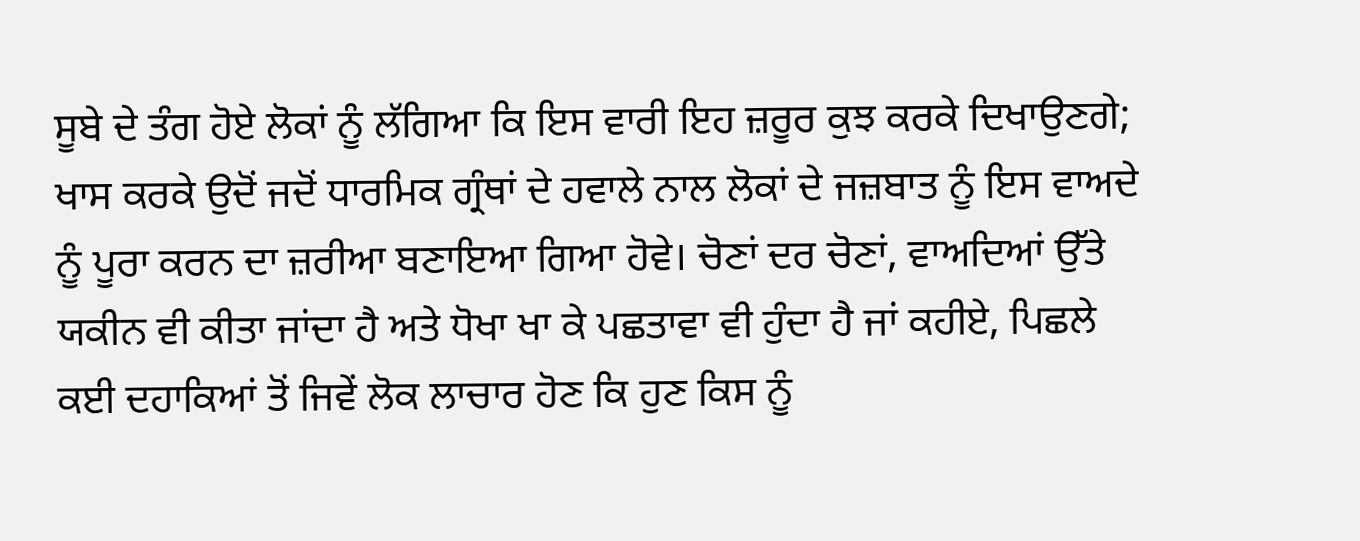ਸੂਬੇ ਦੇ ਤੰਗ ਹੋਏ ਲੋਕਾਂ ਨੂੰ ਲੱਗਿਆ ਕਿ ਇਸ ਵਾਰੀ ਇਹ ਜ਼ਰੂਰ ਕੁਝ ਕਰਕੇ ਦਿਖਾਉਣਗੇ; ਖਾਸ ਕਰਕੇ ਉਦੋਂ ਜਦੋਂ ਧਾਰਮਿਕ ਗ੍ਰੰਥਾਂ ਦੇ ਹਵਾਲੇ ਨਾਲ ਲੋਕਾਂ ਦੇ ਜਜ਼ਬਾਤ ਨੂੰ ਇਸ ਵਾਅਦੇ ਨੂੰ ਪੂਰਾ ਕਰਨ ਦਾ ਜ਼ਰੀਆ ਬਣਾਇਆ ਗਿਆ ਹੋਵੇ। ਚੋਣਾਂ ਦਰ ਚੋਣਾਂ, ਵਾਅਦਿਆਂ ਉੱਤੇ ਯਕੀਨ ਵੀ ਕੀਤਾ ਜਾਂਦਾ ਹੈ ਅਤੇ ਧੋਖਾ ਖਾ ਕੇ ਪਛਤਾਵਾ ਵੀ ਹੁੰਦਾ ਹੈ ਜਾਂ ਕਹੀਏ, ਪਿਛਲੇ ਕਈ ਦਹਾਕਿਆਂ ਤੋਂ ਜਿਵੇਂ ਲੋਕ ਲਾਚਾਰ ਹੋਣ ਕਿ ਹੁਣ ਕਿਸ ਨੂੰ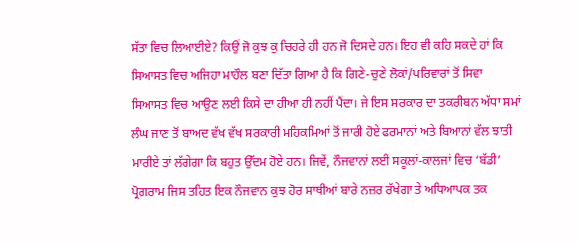ਸੱਤਾ ਵਿਚ ਲਿਆਈਏ? ਕਿਉਂ ਜੋ ਕੁਝ ਕੁ ਚਿਹਰੇ ਹੀ ਹਨ ਜੋ ਦਿਸਦੇ ਹਨ। ਇਹ ਵੀ ਕਹਿ ਸਕਦੇ ਹਾਂ ਕਿ ਸਿਆਸਤ ਵਿਚ ਅਜਿਹਾ ਮਾਹੌਲ ਬਣਾ ਦਿੱਤਾ ਗਿਆ ਹੈ ਕਿ ਗਿਣੇ-ਚੁਣੇ ਲੋਕਾਂ/ਪਰਿਵਾਰਾਂ ਤੋਂ ਸਿਵਾ ਸਿਆਸਤ ਵਿਚ ਆਉਣ ਲਈ ਕਿਸੇ ਦਾ ਹੀਆ ਹੀ ਨਹੀਂ ਪੈਂਦਾ। ਜੇ ਇਸ ਸਰਕਾਰ ਦਾ ਤਕਰੀਬਨ ਅੱਧਾ ਸਮਾਂ ਲੰਘ ਜਾਣ ਤੋਂ ਬਾਅਦ ਵੱਖ ਵੱਖ ਸਰਕਾਰੀ ਮਹਿਕਮਿਆਂ ਤੋਂ ਜਾਰੀ ਹੋਏ ਫਰਮਾਨਾਂ ਅਤੇ ਬਿਆਨਾਂ ਵੱਲ ਝਾਤੀ ਮਾਰੀਏ ਤਾਂ ਲੱਗੇਗਾ ਕਿ ਬਹੁਤ ਉੱਦਮ ਹੋਏ ਹਨ। ਜਿਵੇਂ, ਨੌਜਵਾਨਾਂ ਲਈ ਸਕੂਲਾਂ-ਕਾਲਜਾਂ ਵਿਚ ‘ਬੱਡੀ’ ਪ੍ਰੋਗਰਾਮ ਜਿਸ ਤਹਿਤ ਇਕ ਨੌਜਵਾਨ ਕੁਝ ਹੋਰ ਸਾਥੀਆਂ ਬਾਰੇ ਨਜ਼ਰ ਰੱਖੇਗਾ ਤੇ ਅਧਿਆਪਕ ਤਕ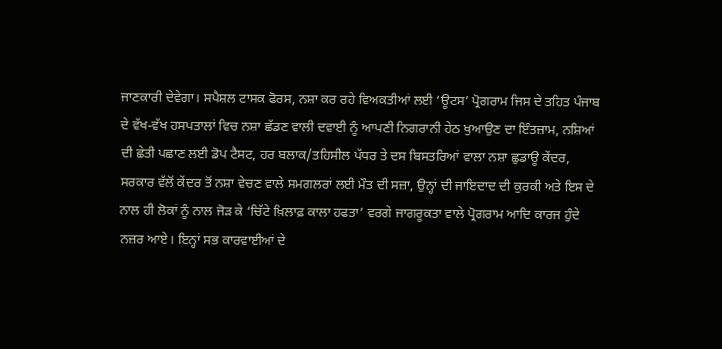ਜਾਣਕਾਰੀ ਦੇਵੇਗਾ। ਸਪੈਸ਼ਲ ਟਾਸਕ ਫੋਰਸ, ਨਸ਼ਾ ਕਰ ਰਹੇ ਵਿਅਕਤੀਆਂ ਲਈ ‘ਊਟਸ’ ਪ੍ਰੋਗਰਾਮ ਜਿਸ ਦੇ ਤਹਿਤ ਪੰਜਾਬ ਦੇ ਵੱਖ-ਵੱਖ ਹਸਪਤਾਲਾਂ ਵਿਚ ਨਸ਼ਾ ਛੱਡਣ ਵਾਲੀ ਦਵਾਈ ਨੂੰ ਆਪਣੀ ਨਿਗਰਾਨੀ ਹੇਠ ਖੁਆਉਣ ਦਾ ਇੰਤਜ਼ਾਮ, ਨਸ਼ਿਆਂ ਦੀ ਛੇਤੀ ਪਛਾਣ ਲਈ ਡੋਪ ਟੈਸਟ, ਹਰ ਬਲਾਕ/ਤਹਿਸੀਲ ਪੱਧਰ ਤੇ ਦਸ ਬਿਸਤਰਿਆਂ ਵਾਲਾ ਨਸ਼ਾ ਛੁਡਾਊ ਕੇਂਦਰ, ਸਰਕਾਰ ਵੱਲੋਂ ਕੇਂਦਰ ਤੋਂ ਨਸ਼ਾ ਵੇਚਣ ਵਾਲੇ ਸਮਗਲਰਾਂ ਲਈ ਮੌਤ ਦੀ ਸਜ਼ਾ, ਉਨ੍ਹਾਂ ਦੀ ਜਾਇਦਾਦ ਦੀ ਕੁਰਕੀ ਅਤੇ ਇਸ ਦੇ ਨਾਲ ਹੀ ਲੋਕਾਂ ਨੂੰ ਨਾਲ ਜੋੜ ਕੇ ‘ਚਿੱਟੇ ਖ਼ਿਲਾਫ਼ ਕਾਲਾ ਹਫਤਾ’ ਵਰਗੇ ਜਾਗਰੂਕਤਾ ਵਾਲੇ ਪ੍ਰੋਗਰਾਮ ਆਦਿ ਕਾਰਜ ਹੁੰਦੇ ਨਜ਼ਰ ਆਏ। ਇਨ੍ਹਾਂ ਸਭ ਕਾਰਵਾਈਆਂ ਦੇ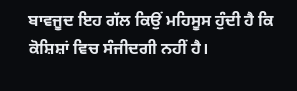ਬਾਵਜੂਦ ਇਹ ਗੱਲ ਕਿਉਂ ਮਹਿਸੂਸ ਹੁੰਦੀ ਹੈ ਕਿ ਕੋਸ਼ਿਸ਼ਾਂ ਵਿਚ ਸੰਜੀਦਗੀ ਨਹੀਂ ਹੈ।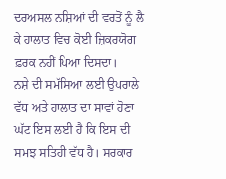ਦਰਅਸਲ ਨਸ਼ਿਆਂ ਦੀ ਵਰਤੋਂ ਨੂੰ ਲੈ ਕੇ ਹਾਲਾਤ ਵਿਚ ਕੋਈ ਜ਼ਿਕਰਯੋਗ ਫ਼ਰਕ ਨਹੀਂ ਪਿਆ ਦਿਸਦਾ।
ਨਸ਼ੇ ਦੀ ਸਮੱਸਿਆ ਲਈ ਉਪਰਾਲੇ ਵੱਧ ਅਤੇ ਹਾਲਾਤ ਦਾ ਸਾਵਾਂ ਹੋਣਾ ਘੱਟ ਇਸ ਲਈ ਹੈ ਕਿ ਇਸ ਦੀ ਸਮਝ ਸਤਿਹੀ ਵੱਧ ਹੈ। ਸਰਕਾਰ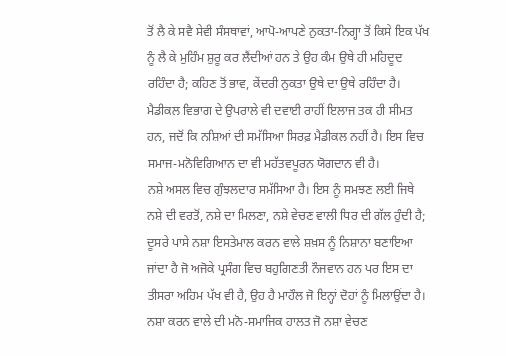ਤੋਂ ਲੈ ਕੇ ਸਵੈ ਸੇਵੀ ਸੰਸਥਾਵਾਂ, ਆਪੋ-ਆਪਣੇ ਨੁਕਤਾ-ਨਿਗ੍ਹਾ ਤੋਂ ਕਿਸੇ ਇਕ ਪੱਖ ਨੂੰ ਲੈ ਕੇ ਮੁਹਿੰਮ ਸ਼ੁਰੂ ਕਰ ਲੈਂਦੀਆਂ ਹਨ ਤੇ ਉਹ ਕੰਮ ਉਥੇ ਹੀ ਮਹਿਦੂਦ ਰਹਿੰਦਾ ਹੈ; ਕਹਿਣ ਤੋਂ ਭਾਵ, ਕੇਂਦਰੀ ਨੁਕਤਾ ਉਥੇ ਦਾ ਉਥੇ ਰਹਿੰਦਾ ਹੈ। ਮੈਡੀਕਲ ਵਿਭਾਗ ਦੇ ਉਪਰਾਲੇ ਵੀ ਦਵਾਈ ਰਾਹੀਂ ਇਲਾਜ ਤਕ ਹੀ ਸੀਮਤ ਹਨ, ਜਦੋਂ ਕਿ ਨਸ਼ਿਆਂ ਦੀ ਸਮੱਸਿਆ ਸਿਰਫ਼ ਮੈਡੀਕਲ ਨਹੀਂ ਹੈ। ਇਸ ਵਿਚ ਸਮਾਜ-ਮਨੋਵਿਗਿਆਨ ਦਾ ਵੀ ਮਹੱਤਵਪੂਰਨ ਯੋਗਦਾਨ ਵੀ ਹੈ।
ਨਸ਼ੇ ਅਸਲ ਵਿਚ ਗੁੰਝਲਦਾਰ ਸਮੱਸਿਆ ਹੈ। ਇਸ ਨੂੰ ਸਮਝਣ ਲਈ ਜਿਥੇ ਨਸ਼ੇ ਦੀ ਵਰਤੋਂ, ਨਸ਼ੇ ਦਾ ਮਿਲਣਾ, ਨਸ਼ੇ ਵੇਚਣ ਵਾਲੀ ਧਿਰ ਦੀ ਗੱਲ ਹੁੰਦੀ ਹੈ; ਦੂਸਰੇ ਪਾਸੇ ਨਸ਼ਾ ਇਸਤੇਮਾਲ ਕਰਨ ਵਾਲੇ ਸ਼ਖ਼ਸ ਨੂੰ ਨਿਸ਼ਾਨਾ ਬਣਾਇਆ ਜਾਂਦਾ ਹੈ ਜੋ ਅਜੋਕੇ ਪ੍ਰਸੰਗ ਵਿਚ ਬਹੁਗਿਣਤੀ ਨੌਜਵਾਨ ਹਨ ਪਰ ਇਸ ਦਾ ਤੀਸਰਾ ਅਹਿਮ ਪੱਖ ਵੀ ਹੈ, ਉਹ ਹੈ ਮਾਹੌਲ ਜੋ ਇਨ੍ਹਾਂ ਦੋਹਾਂ ਨੂੰ ਮਿਲਾਉਂਦਾ ਹੈ।
ਨਸ਼ਾ ਕਰਨ ਵਾਲੇ ਦੀ ਮਨੋ-ਸਮਾਜਿਕ ਹਾਲਤ ਜੋ ਨਸ਼ਾ ਵੇਚਣ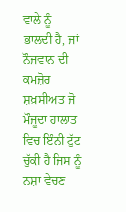ਵਾਲੇ ਨੂੰ ਭਾਲਦੀ ਹੈ, ਜਾਂ ਨੌਜਵਾਨ ਦੀ ਕਮਜ਼ੋਰ ਸ਼ਖ਼ਸੀਅਤ ਜੋ ਮੌਜੂਦਾ ਹਾਲਾਤ ਵਿਚ ਇੰਨੀ ਟੁੱਟ ਚੁੱਕੀ ਹੈ ਜਿਸ ਨੂੰ ਨਸ਼ਾ ਵੇਚਣ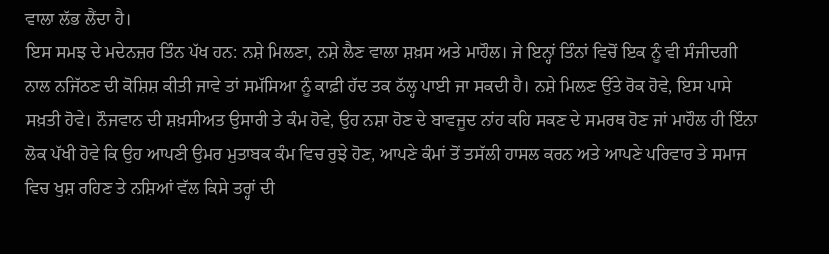ਵਾਲਾ ਲੱਭ ਲੈਂਦਾ ਹੈ।
ਇਸ ਸਮਝ ਦੇ ਮਦੇਨਜ਼ਰ ਤਿੰਨ ਪੱਖ ਹਨ: ਨਸ਼ੇ ਮਿਲਣਾ, ਨਸ਼ੇ ਲੈਣ ਵਾਲਾ ਸ਼ਖ਼ਸ ਅਤੇ ਮਾਹੌਲ। ਜੇ ਇਨ੍ਹਾਂ ਤਿੰਨਾਂ ਵਿਚੋਂ ਇਕ ਨੂੰ ਵੀ ਸੰਜੀਦਗੀ ਨਾਲ ਨਜਿੱਠਣ ਦੀ ਕੋਸ਼ਿਸ਼ ਕੀਤੀ ਜਾਵੇ ਤਾਂ ਸਮੱਸਿਆ ਨੂੰ ਕਾਫ਼ੀ ਹੱਦ ਤਕ ਠੱਲ੍ਹ ਪਾਈ ਜਾ ਸਕਦੀ ਹੈ। ਨਸ਼ੇ ਮਿਲਣ ਉੱਤੇ ਰੋਕ ਹੋਵੇ, ਇਸ ਪਾਸੇ ਸਖ਼ਤੀ ਹੋਵੇ। ਨੌਜਵਾਨ ਦੀ ਸ਼ਖ਼ਸੀਅਤ ਉਸਾਰੀ ਤੇ ਕੰਮ ਹੋਵੇ, ਉਹ ਨਸ਼ਾ ਹੋਣ ਦੇ ਬਾਵਜੂਦ ਨਾਂਹ ਕਹਿ ਸਕਣ ਦੇ ਸਮਰਥ ਹੋਣ ਜਾਂ ਮਾਹੌਲ ਹੀ ਇੰਨਾ ਲੋਕ ਪੱਖੀ ਹੋਵੇ ਕਿ ਉਹ ਆਪਣੀ ਉਮਰ ਮੁਤਾਬਕ ਕੰਮ ਵਿਚ ਰੁਝੇ ਹੋਣ, ਆਪਣੇ ਕੰਮਾਂ ਤੋਂ ਤਸੱਲੀ ਹਾਸਲ ਕਰਨ ਅਤੇ ਆਪਣੇ ਪਰਿਵਾਰ ਤੇ ਸਮਾਜ ਵਿਚ ਖੁਸ਼ ਰਹਿਣ ਤੇ ਨਸ਼ਿਆਂ ਵੱਲ ਕਿਸੇ ਤਰ੍ਹਾਂ ਦੀ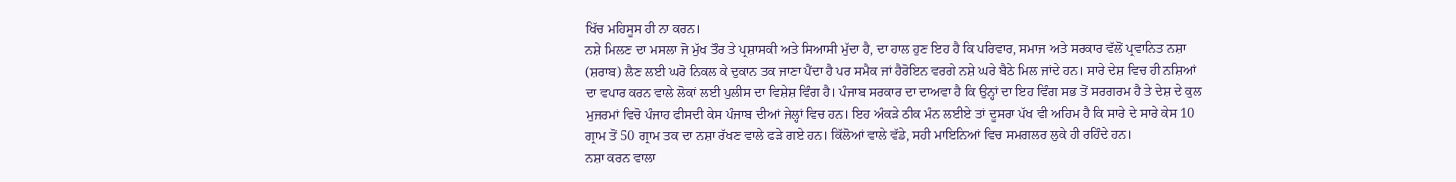ਖਿੱਚ ਮਹਿਸੂਸ ਹੀ ਨਾ ਕਰਨ।
ਨਸ਼ੇ ਮਿਲਣ ਦਾ ਮਸਲਾ ਜੋ ਮੁੱਖ ਤੌਰ ਤੇ ਪ੍ਰਸ਼ਾਸਕੀ ਅਤੇ ਸਿਆਸੀ ਮੁੱਦਾ ਹੈ, ਦਾ ਹਾਲ ਹੁਣ ਇਹ ਹੈ ਕਿ ਪਰਿਵਾਰ, ਸਮਾਜ ਅਤੇ ਸਰਕਾਰ ਵੱਲੋਂ ਪ੍ਰਵਾਨਿਤ ਨਸ਼ਾ (ਸ਼ਰਾਬ) ਲੈਣ ਲਈ ਘਰੋ ਨਿਕਲ ਕੇ ਦੁਕਾਨ ਤਕ ਜਾਣਾ ਪੈਂਦਾ ਹੈ ਪਰ ਸਮੈਕ ਜਾਂ ਹੈਰੋਇਨ ਵਰਗੇ ਨਸ਼ੇ ਘਰੇ ਬੈਠੇ ਮਿਲ ਜਾਂਦੇ ਹਨ। ਸਾਰੇ ਦੇਸ਼ ਵਿਚ ਹੀ ਨਸ਼ਿਆਂ ਦਾ ਵਪਾਰ ਕਰਨ ਵਾਲੇ ਲੋਕਾਂ ਲਈ ਪੁਲੀਸ ਦਾ ਵਿਸ਼ੇਸ਼ ਵਿੰਗ ਹੈ। ਪੰਜਾਬ ਸਰਕਾਰ ਦਾ ਦਾਅਵਾ ਹੈ ਕਿ ਉਨ੍ਹਾਂ ਦਾ ਇਹ ਵਿੰਗ ਸਭ ਤੋਂ ਸਰਗਰਮ ਹੈ ਤੇ ਦੇਸ਼ ਦੇ ਕੁਲ ਮੁਜਰਮਾਂ ਵਿਚੋ ਪੰਜਾਹ ਫੀਸਦੀ ਕੇਸ ਪੰਜਾਬ ਦੀਆਂ ਜੇਲ੍ਹਾਂ ਵਿਚ ਹਨ। ਇਹ ਅੰਕੜੇ ਠੀਕ ਮੰਨ ਲਈਏ ਤਾਂ ਦੂਸਰਾ ਪੱਖ ਵੀ ਅਹਿਮ ਹੈ ਕਿ ਸਾਰੇ ਦੇ ਸਾਰੇ ਕੇਸ 10 ਗ੍ਰਾਮ ਤੋਂ 50 ਗ੍ਰਾਮ ਤਕ ਦਾ ਨਸ਼ਾ ਰੱਖਣ ਵਾਲੇ ਫੜੇ ਗਏ ਹਨ। ਕਿੱਲੋਆਂ ਵਾਲੇ ਵੱਡੇ, ਸਹੀ ਮਾਇਨਿਆਂ ਵਿਚ ਸਮਗਲਰ ਲੁਕੇ ਹੀ ਰਹਿੰਦੇ ਹਨ।
ਨਸ਼ਾ ਕਰਨ ਵਾਲਾ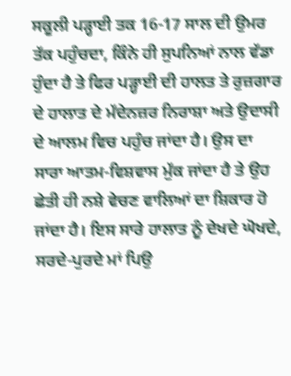ਸਕੂਲੀ ਪੜ੍ਹਾਈ ਤਕ 16-17 ਸਾਲ ਦੀ ਉਮਰ ਤੱਕ ਪਹੁੰਚਦਾ, ਕਿੰਨੇ ਹੀ ਸੁਪਨਿਆਂ ਨਾਲ ਵੱਡਾ ਹੁੰਦਾ ਹੈ ਤੇ ਫਿਰ ਪੜ੍ਹਾਈ ਦੀ ਹਾਲਤ ਤੇ ਰੁਜ਼ਗਾਰ ਦੇ ਹਾਲਾਤ ਦੇ ਮੱਦੇਨਜ਼ਰ ਨਿਰਾਸ਼ਾ ਅਤੇ ਉਦਾਸੀ ਦੇ ਆਲਮ ਵਿਚ ਪਹੁੰਚ ਜਾਂਦਾ ਹੈ। ਉਸ ਦਾ ਸਾਰਾ ਆਤਮ-ਵਿਸ਼ਵਾਸ ਮੁੱਕ ਜਾਂਦਾ ਹੈ ਤੇ ਉਹ ਛੇਤੀ ਹੀ ਨਸ਼ੇ ਵੇਚਣ ਵਾਲਿਆਂ ਦਾ ਸ਼ਿਕਾਰ ਹੋ ਜਾਂਦਾ ਹੈ। ਇਸ ਸਾਰੇ ਹਾਲਾਤ ਨੂੰ ਦੇਖਦੇ ਘੋਖਦੇ, ਸਰਦੇ-ਪੁਰਦੇ ਮਾਂ ਪਿਉ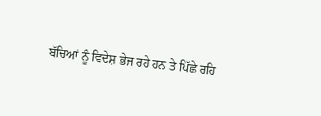ਬੱਚਿਆਂ ਨੂੰ ਵਿਦੇਸ਼ ਭੇਜ ਰਹੇ ਹਨ ਤੇ ਪਿੱਛੇ ਰਹਿ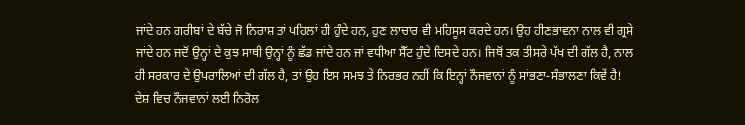ਜਾਂਦੇ ਹਨ ਗਰੀਬਾਂ ਦੇ ਬੱਚੇ ਜੋ ਨਿਰਾਸ਼ ਤਾਂ ਪਹਿਲਾਂ ਹੀ ਹੁੰਦੇ ਹਨ, ਹੁਣ ਲਾਚਾਰ ਵੀ ਮਹਿਸੂਸ ਕਰਦੇ ਹਨ। ਉਹ ਹੀਣਭਾਵਨਾ ਨਾਲ ਵੀ ਗ੍ਰਸੇ ਜਾਂਦੇ ਹਨ ਜਦੋਂ ਉਨ੍ਹਾਂ ਦੇ ਕੁਝ ਸਾਥੀ ਉਨ੍ਹਾਂ ਨੂੰ ਛੱਡ ਜਾਂਦੇ ਹਨ ਜਾਂ ਵਧੀਆ ਸੈੱਟ ਹੁੰਦੇ ਦਿਸਦੇ ਹਨ। ਜਿਥੋਂ ਤਕ ਤੀਸਰੇ ਪੱਖ ਦੀ ਗੱਲ ਹੈ, ਨਾਲ ਹੀ ਸਰਕਾਰ ਦੇ ਉਪਰਾਲਿਆਂ ਦੀ ਗੱਲ ਹੈ, ਤਾਂ ਉਹ ਇਸ ਸਮਝ ਤੇ ਨਿਰਭਰ ਨਹੀਂ ਕਿ ਇਨ੍ਹਾਂ ਨੌਜਵਾਨਾਂ ਨੂੰ ਸਾਂਭਣਾ-ਸੰਭਾਲਣਾ ਕਿਵੇਂ ਹੈ! ਦੇਸ਼ ਵਿਚ ਨੌਜਵਾਨਾਂ ਲਈ ਨਿਰੋਲ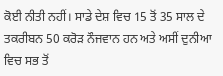ਕੋਈ ਨੀਤੀ ਨਹੀਂ। ਸਾਡੇ ਦੇਸ਼ ਵਿਚ 15 ਤੋਂ 35 ਸਾਲ ਦੇ ਤਕਰੀਬਨ 50 ਕਰੋੜ ਨੌਜਵਾਨ ਹਨ ਅਤੇ ਅਸੀਂ ਦੁਨੀਆ ਵਿਚ ਸਭ ਤੋਂ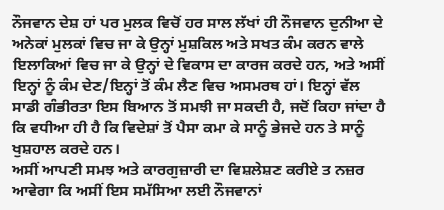ਨੌਜਵਾਨ ਦੇਸ਼ ਹਾਂ ਪਰ ਮੁਲਕ ਵਿਚੋਂ ਹਰ ਸਾਲ ਲੱਖਾਂ ਹੀ ਨੌਜਵਾਨ ਦੁਨੀਆ ਦੇ ਅਨੇਕਾਂ ਮੁਲਕਾਂ ਵਿਚ ਜਾ ਕੇ ਉਨ੍ਹਾਂ ਮੁਸ਼ਕਿਲ ਅਤੇ ਸਖਤ ਕੰਮ ਕਰਨ ਵਾਲੇ ਇਲਾਕਿਆਂ ਵਿਚ ਜਾ ਕੇ ਉਨ੍ਹਾਂ ਦੇ ਵਿਕਾਸ ਦਾ ਕਾਰਜ ਕਰਦੇ ਹਨ, ਅਤੇ ਅਸੀਂ ਇਨ੍ਹਾਂ ਨੂੰ ਕੰਮ ਦੇਣ/ਇਨ੍ਹਾਂ ਤੋਂ ਕੰਮ ਲੈਣ ਵਿਚ ਅਸਮਰਥ ਹਾਂ। ਇਨ੍ਹਾਂ ਵੱਲ ਸਾਡੀ ਗੰਭੀਰਤਾ ਇਸ ਬਿਆਨ ਤੋਂ ਸਮਝੀ ਜਾ ਸਕਦੀ ਹੈ, ਜਦੋਂ ਕਿਹਾ ਜਾਂਦਾ ਹੈ ਕਿ ਵਧੀਆ ਹੀ ਹੈ ਕਿ ਵਿਦੇਸ਼ਾਂ ਤੋਂ ਪੈਸਾ ਕਮਾ ਕੇ ਸਾਨੂੰ ਭੇਜਦੇ ਹਨ ਤੇ ਸਾਨੂੰ ਖੁਸ਼ਹਾਲ ਕਰਦੇ ਹਨ।
ਅਸੀਂ ਆਪਣੀ ਸਮਝ ਅਤੇ ਕਾਰਗੁਜ਼ਾਰੀ ਦਾ ਵਿਸ਼ਲੇਸ਼ਣ ਕਰੀਏ ਤ ਨਜ਼ਰ ਆਵੇਗਾ ਕਿ ਅਸੀਂ ਇਸ ਸਮੱਸਿਆ ਲਈ ਨੌਜਵਾਨਾਂ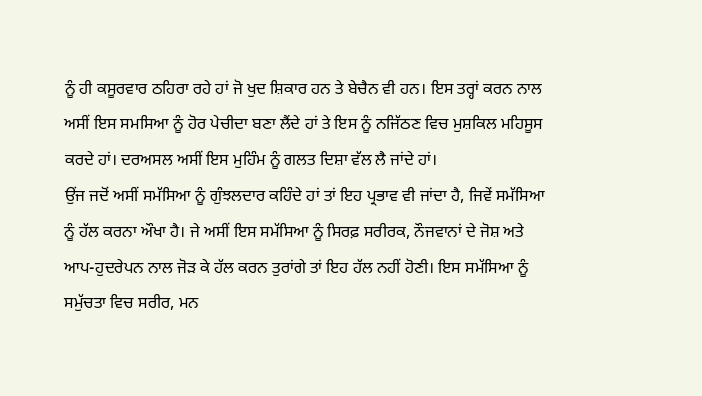ਨੂੰ ਹੀ ਕਸੂਰਵਾਰ ਠਹਿਰਾ ਰਹੇ ਹਾਂ ਜੋ ਖੁਦ ਸ਼ਿਕਾਰ ਹਨ ਤੇ ਬੇਚੈਨ ਵੀ ਹਨ। ਇਸ ਤਰ੍ਹਾਂ ਕਰਨ ਨਾਲ ਅਸੀਂ ਇਸ ਸਮਸਿਆ ਨੂੰ ਹੋਰ ਪੇਚੀਦਾ ਬਣਾ ਲੈਂਦੇ ਹਾਂ ਤੇ ਇਸ ਨੂੰ ਨਜਿੱਠਣ ਵਿਚ ਮੁਸ਼ਕਿਲ ਮਹਿਸੂਸ ਕਰਦੇ ਹਾਂ। ਦਰਅਸਲ ਅਸੀਂ ਇਸ ਮੁਹਿੰਮ ਨੂੰ ਗਲਤ ਦਿਸ਼ਾ ਵੱਲ ਲੈ ਜਾਂਦੇ ਹਾਂ।
ਉਂਜ ਜਦੋਂ ਅਸੀਂ ਸਮੱਸਿਆ ਨੂੰ ਗੁੰਝਲਦਾਰ ਕਹਿੰਦੇ ਹਾਂ ਤਾਂ ਇਹ ਪ੍ਰਭਾਵ ਵੀ ਜਾਂਦਾ ਹੈ, ਜਿਵੇਂ ਸਮੱਸਿਆ ਨੂੰ ਹੱਲ ਕਰਨਾ ਔਖਾ ਹੈ। ਜੇ ਅਸੀਂ ਇਸ ਸਮੱਸਿਆ ਨੂੰ ਸਿਰਫ਼ ਸਰੀਰਕ, ਨੌਜਵਾਨਾਂ ਦੇ ਜੋਸ਼ ਅਤੇ ਆਪ-ਹੁਦਰੇਪਨ ਨਾਲ ਜੋੜ ਕੇ ਹੱਲ ਕਰਨ ਤੁਰਾਂਗੇ ਤਾਂ ਇਹ ਹੱਲ ਨਹੀਂ ਹੋਣੀ। ਇਸ ਸਮੱਸਿਆ ਨੂੰ ਸਮੁੱਚਤਾ ਵਿਚ ਸਰੀਰ, ਮਨ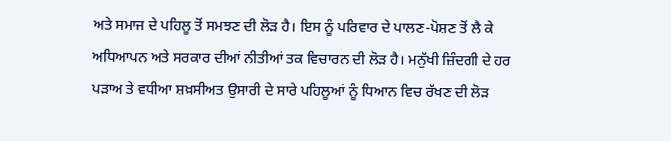ਅਤੇ ਸਮਾਜ ਦੇ ਪਹਿਲੂ ਤੋਂ ਸਮਝਣ ਦੀ ਲੋੜ ਹੈ। ਇਸ ਨੂੰ ਪਰਿਵਾਰ ਦੇ ਪਾਲਣ-ਪੋਸ਼ਣ ਤੋਂ ਲੈ ਕੇ ਅਧਿਆਪਨ ਅਤੇ ਸਰਕਾਰ ਦੀਆਂ ਨੀਤੀਆਂ ਤਕ ਵਿਚਾਰਨ ਦੀ ਲੋੜ ਹੈ। ਮਨੁੱਖੀ ਜ਼ਿੰਦਗੀ ਦੇ ਹਰ ਪੜਾਅ ਤੇ ਵਧੀਆ ਸ਼ਖ਼ਸੀਅਤ ਉਸਾਰੀ ਦੇ ਸਾਰੇ ਪਹਿਲੂਆਂ ਨੂੰ ਧਿਆਨ ਵਿਚ ਰੱਖਣ ਦੀ ਲੋੜ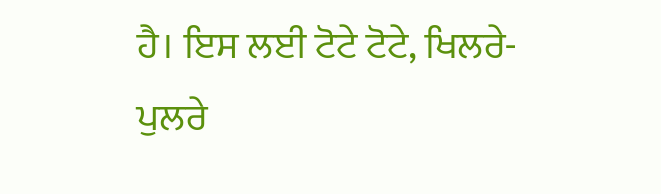ਹੈ। ਇਸ ਲਈ ਟੋਟੇ ਟੋਟੇ, ਖਿਲਰੇ-ਪੁਲਰੇ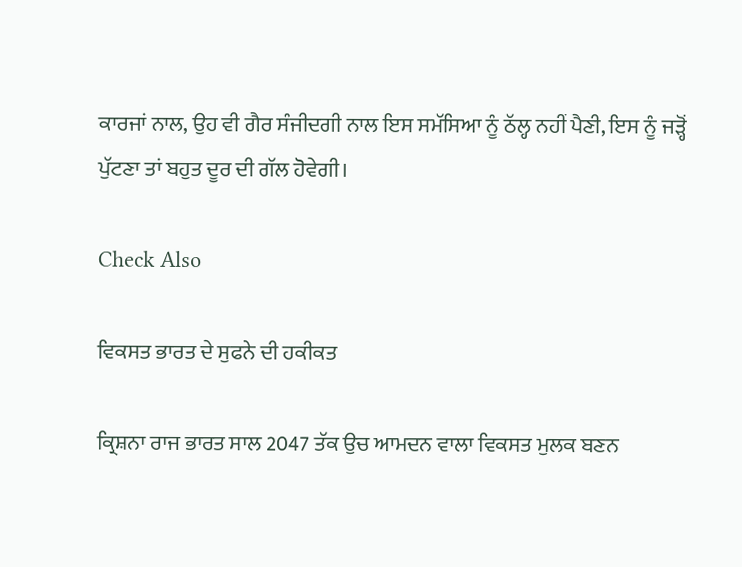ਕਾਰਜਾਂ ਨਾਲ, ਉਹ ਵੀ ਗੈਰ ਸੰਜੀਦਗੀ ਨਾਲ ਇਸ ਸਮੱਸਿਆ ਨੂੰ ਠੱਲ੍ਹ ਨਹੀਂ ਪੈਣੀ, ਇਸ ਨੂੰ ਜੜ੍ਹੋਂ ਪੁੱਟਣਾ ਤਾਂ ਬਹੁਤ ਦੂਰ ਦੀ ਗੱਲ ਹੋਵੇਗੀ।

Check Also

ਵਿਕਸਤ ਭਾਰਤ ਦੇ ਸੁਫਨੇ ਦੀ ਹਕੀਕਤ

ਕ੍ਰਿਸ਼ਨਾ ਰਾਜ ਭਾਰਤ ਸਾਲ 2047 ਤੱਕ ਉਚ ਆਮਦਨ ਵਾਲਾ ਵਿਕਸਤ ਮੁਲਕ ਬਣਨ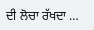ਦੀ ਲੋਚਾ ਰੱਖਦਾ …